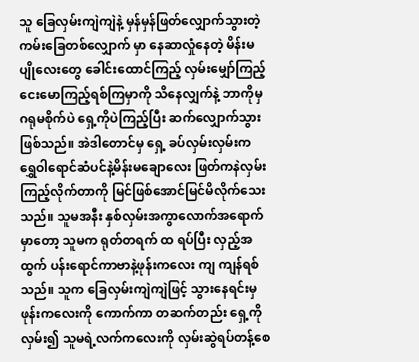သူ ခြေလှမ်းကျဲကျဲနဲ့ မှန်မှန်ဖြတ်လျှောက်သွားတဲ့ ကမ်းခြေတစ်လျှောက် မှာ နေဆာလှုံနေတဲ့ မိန်းမပျိုလေးတွေ ခေါင်းထောင်ကြည့် လှမ်းမျှော်ကြည့် ငေးမောကြည့်ရစ်ကြမှာကို သိနေလျှက်နဲ့ ဘာကိုမှ ဂရုမစိုက်ပဲ ရှေ့ကိုပဲကြည့်ပြီး ဆက်လျှောက်သွားဖြစ်သည်။ အဲဒါတောင်မှ ရှေ့ ခပ်လှမ်းလှမ်းက ရွှေဝါရောင်ဆံပင်နဲ့မိန်းမချောလေး ဖြတ်ကနဲလှမ်းကြည့်လိုက်တာကို မြင်ဖြစ်အောင်မြင်မိလိုက်သေးသည်။ သူမအနီး နှစ်လှမ်းအကွာလောက်အရောက်မှာတော့ သူမက ရုတ်တရက် ထ ရပ်ပြီး လှည့်အထွက် ပန်းရောင်ကာဗာနဲ့ဖုန်းကလေး ကျ ကျန်ရစ်သည်။ သူက ခြေလှမ်းကျဲကျဲဖြင့် သွားနေရင်းမှ ဖုန်းကလေးကို ကောက်ကာ တဆက်တည်း ရှေ့ကိုလှမ်း၍ သူမရဲ့လက်ကလေးကို လှမ်းဆွဲရပ်တန့်စေ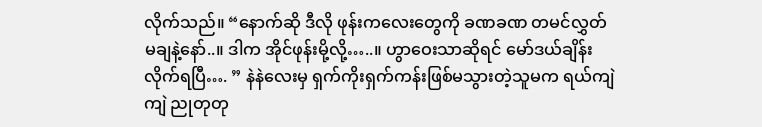လိုက်သည်။ “နောက်ဆို ဒီလို ဖုန်းကလေးတွေကို ခဏခဏ တမင်လွှတ်မချနဲ့နော်..။ ဒါက အိုင်ဖုန်းမို့လို့…..။ ဟွာဝေးသာဆိုရင် မော်ဒယ်ချိန်းလိုက်ရပြီ…. ” နဲနဲလေးမှ ရှက်ကိုးရှက်ကန်းဖြစ်မသွားတဲ့သူမက ရယ်ကျဲကျဲ ညုတုတု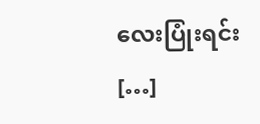လေးပြုံးရင်း […]